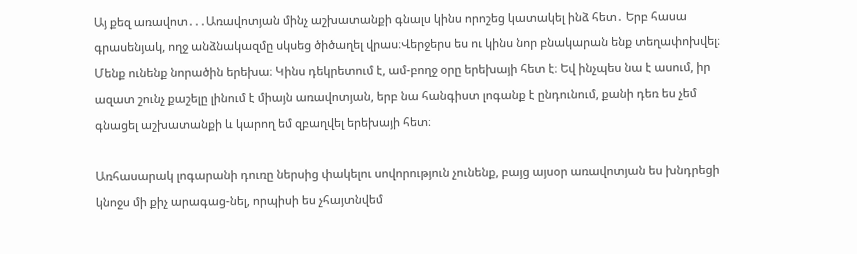Այ քեզ առավոտ․․․Առավոտյան մինչ աշխատանքի գնալս կինս որոշեց կատակել ինձ հետ․ Երբ հասա գրասենյակ, ողջ անձնակազմը սկսեց ծիծաղել վրաս։Վերջերս ես ու կինս նոր բնակարան ենք տեղափոխվել։ Մենք ունենք նորածին երեխա։ Կինս դեկրետում է, ամ-բողջ օրը երեխայի հետ է։ Եվ ինչպես նա է ասում, իր ազատ շունչ քաշելը լինում է միայն առավոտյան, երբ նա հանգիստ լոգանք է ընդունում, քանի դեռ ես չեմ գնացել աշխատանքի և կարող եմ զբաղվել երեխայի հետ։

Առհասարակ լոգարանի դուռը ներսից փակելու սովորություն չունենք, բայց այսօր առավոտյան ես խնդրեցի կնոջս մի քիչ արագաց-նել, որպիսի ես չհայտնվեմ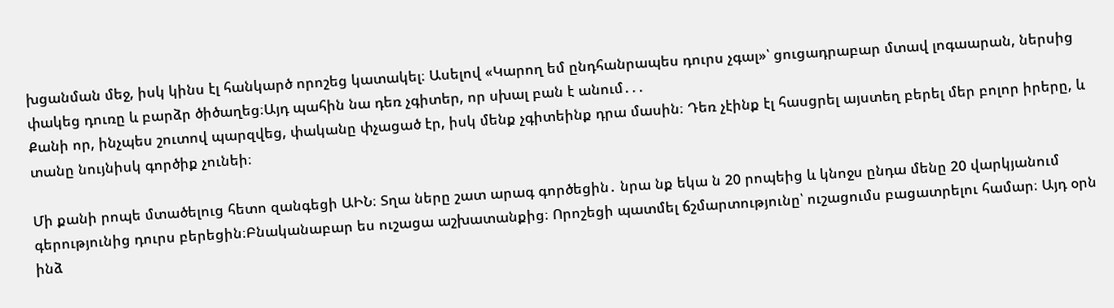խցանման մեջ, իսկ կինս էլ հանկարծ որոշեց կատակել։ Ասելով «Կարող եմ ընդհանրապես դուրս չգալ»՝ ցուցադրաբար մտավ լոգաարան, ներսից փակեց դուռը և բարձր ծիծաղեց։Այդ պահին նա դեռ չգիտեր, որ սխալ բան է անում․․․
Քանի որ, ինչպես շուտով պարզվեց, փականը փչացած էր, իսկ մենք չգիտեինք դրա մասին։ Դեռ չէինք էլ հասցրել այստեղ բերել մեր բոլոր իրերը, և տանը նույնիսկ գործիք չունեի։

Մի քանի րոպե մտածելուց հետո զանգեցի ԱԻՆ։ Տղա ները շատ արագ գործեցին․ նրա նք եկա ն 20 րոպեից և կնոջս ընդա մենը 20 վարկյանում գերությունից դուրս բերեցին։Բնականաբար ես ուշացա աշխատանքից։ Որոշեցի պատմել ճշմարտությունը՝ ուշացումս բացատրելու համար։ Այդ օրն ինձ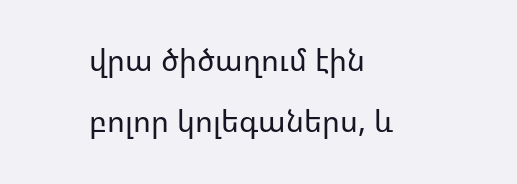վրա ծիծաղում էին բոլոր կոլեգաներս, և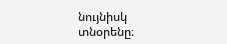նույնիսկ տնօրենը։